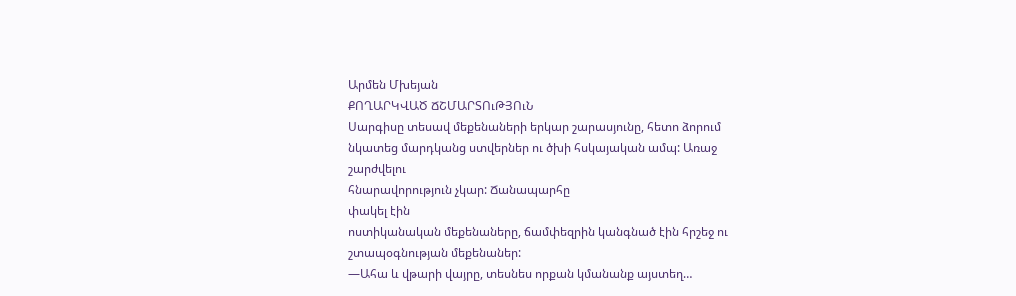Արմեն Մխեյան
ՔՈՂԱՐԿՎԱԾ ՃՇՄԱՐՏՈւԹՅՈւՆ
Սարգիսը տեսավ մեքենաների երկար շարասյունը, հետո ձորում
նկատեց մարդկանց ստվերներ ու ծխի հսկայական ամպ: Առաջ
շարժվելու
հնարավորություն չկար: Ճանապարհը
փակել էին
ոստիկանական մեքենաները, ճամփեզրին կանգնած էին հրշեջ ու
շտապօգնության մեքենաներ:
―Ահա և վթարի վայրը, տեսնես որքան կմանանք այստեղ…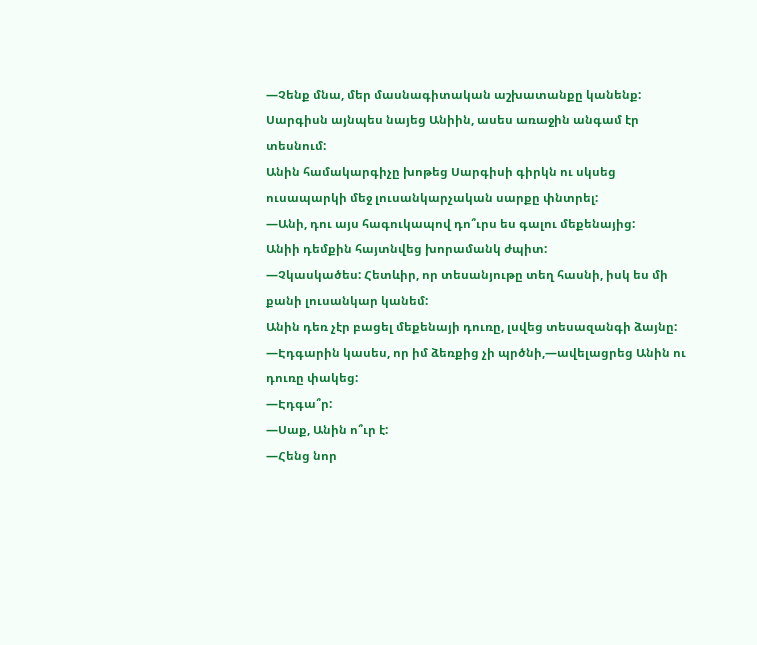―Չենք մնա, մեր մասնագիտական աշխատանքը կանենք:
Սարգիսն այնպես նայեց Անիին, ասես առաջին անգամ էր
տեսնում:
Անին համակարգիչը խոթեց Սարգիսի գիրկն ու սկսեց ուսապարկի մեջ լուսանկարչական սարքը փնտրել:
―Անի, դու այս հագուկապով դո՞ւրս ես գալու մեքենայից:
Անիի դեմքին հայտնվեց խորամանկ ժպիտ:
―Չկասկածես: Հետևիր, որ տեսանյութը տեղ հասնի, իսկ ես մի
քանի լուսանկար կանեմ:
Անին դեռ չէր բացել մեքենայի դուռը, լսվեց տեսազանգի ձայնը:
―Էդգարին կասես, որ իմ ձեռքից չի պրծնի,―ավելացրեց Անին ու
դուռը փակեց:
―Էդգա՞ր:
―Սաք, Անին ո՞ւր է:
―Հենց նոր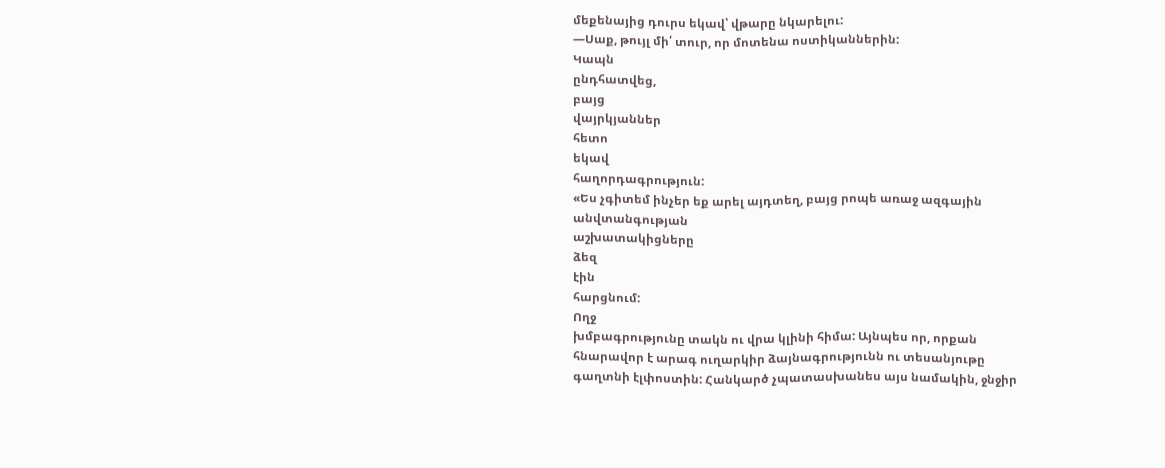մեքենայից դուրս եկավ՝ վթարը նկարելու:
―Սաք, թույլ մի՛ տուր, որ մոտենա ոստիկաններին:
Կապն
ընդհատվեց,
բայց
վայրկյաններ
հետո
եկավ
հաղորդագրություն:
«Ես չգիտեմ ինչեր եք արել այդտեղ, բայց րոպե առաջ ազգային
անվտանգության
աշխատակիցները
ձեզ
էին
հարցնում:
Ողջ
խմբագրությունը տակն ու վրա կլինի հիմա: Այնպես որ, որքան
հնարավոր է արագ ուղարկիր ձայնագրությունն ու տեսանյութը
գաղտնի էլփոստին: Հանկարծ չպատասխանես այս նամակին, ջնջիր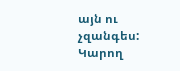այն ու չզանգես: Կարող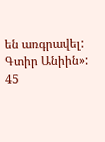են առգրավել: Գտիր Անիին»:
45